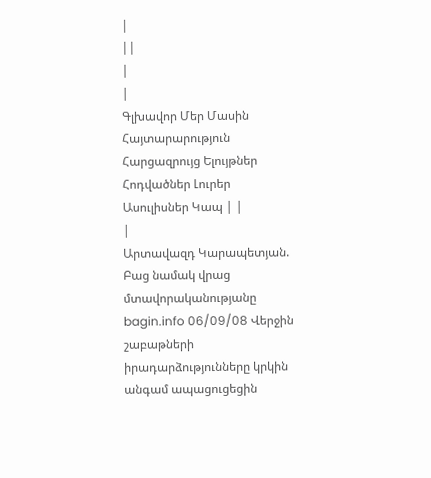|
||
|
|
Գլխավոր Մեր Մասին Հայտարարություն Հարցազրույց Ելույթներ Հոդվածներ Լուրեր Ասուլիսներ Կապ | |
|
Արտավազդ Կարապետյան. Բաց նամակ վրաց մտավորականությանը bagin.info 06/09/08 Վերջին շաբաթների իրադարձությունները կրկին անգամ ապացուցեցին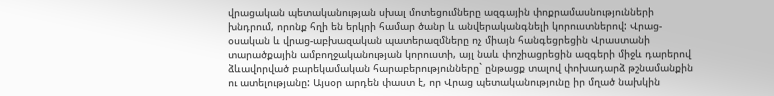վրացական պետականության սխալ մոտեցումները ազգային փոքրամասնությունների խնդրում, որոնք հղի են երկրի համար ծանր և անվերականգնելի կորուստներով: Վրաց-օսական և վրաց-աբխազական պատերազմները ոչ միայն հանգեցրեցին Վրաստանի տարածքային ամբողջականության կորուստի, այլ նաև փոշիացրեցին ազգերի միջև դարերով ձևավորված բարեկամական հարաբերությունները` ընթացք տալով փոխադարձ թշնամանքին ու ատելությանը: Այսօր արդեն փաստ է, որ Վրաց պետականությունը իր մղած նախկին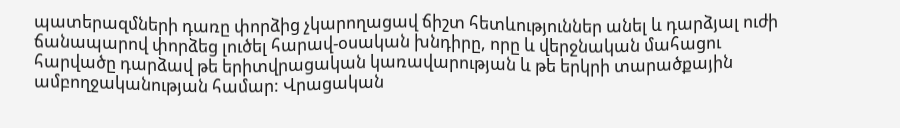պատերազմների դառը փորձից չկարողացավ ճիշտ հետևություններ անել և դարձյալ ուժի ճանապարով փորձեց լուծել հարավ-օսական խնդիրը, որը և վերջնական մահացու հարվածը դարձավ թե երիտվրացական կառավարության և թե երկրի տարածքային ամբողջականության համար: Վրացական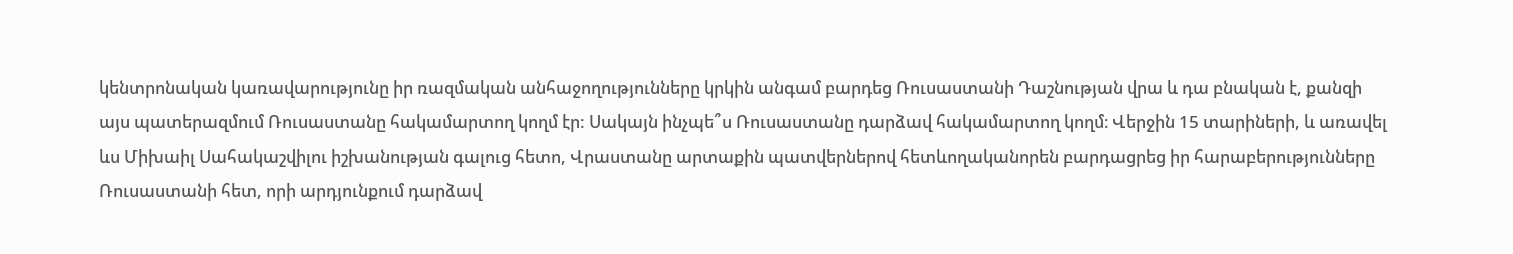կենտրոնական կառավարությունը իր ռազմական անհաջողությունները կրկին անգամ բարդեց Ռուսաստանի Դաշնության վրա և դա բնական է, քանզի այս պատերազմում Ռուսաստանը հակամարտող կողմ էր: Սակայն ինչպե՞ս Ռուսաստանը դարձավ հակամարտող կողմ։ Վերջին 15 տարիների, և առավել ևս Միխաիլ Սահակաշվիլու իշխանության գալուց հետո, Վրաստանը արտաքին պատվերներով հետևողականորեն բարդացրեց իր հարաբերությունները Ռուսաստանի հետ, որի արդյունքում դարձավ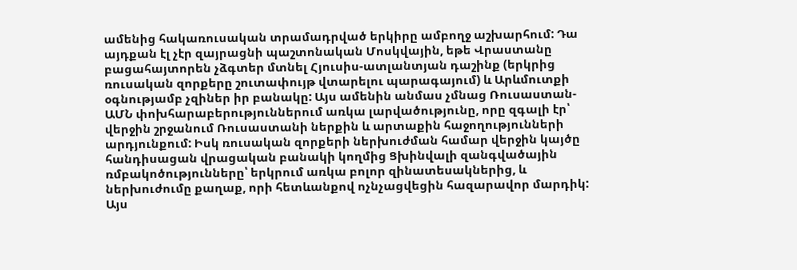ամենից հակառուսական տրամադրված երկիրը ամբողջ աշխարհում: Դա այդքան էլ չէր զայրացնի պաշտոնական Մոսկվային, եթե Վրաստանը բացահայտորեն չձգտեր մտնել Հյուսիս-ատլանտյան դաշինք (երկրից ռուսական զորքերը շուտափույթ վտարելու պարագայում) և Արևմուտքի օգնությամբ չզիներ իր բանակը: Այս ամենին անմաս չմնաց Ռուսաստան-ԱՄՆ փոխհարաբերություններում առկա լարվածությունը, որը զգալի էր՝ վերջին շրջանում Ռուսաստանի ներքին և արտաքին հաջողությունների արդյունքում: Իսկ ռուսական զորքերի ներխուժման համար վերջին կայծը հանդիսացան վրացական բանակի կողմից Ցխինվալի զանգվածային ռմբակոծությունները՝ երկրում առկա բոլոր զինատեսակներից, և ներխուժումը քաղաք, որի հետևանքով ոչնչացվեցին հազարավոր մարդիկ: Այս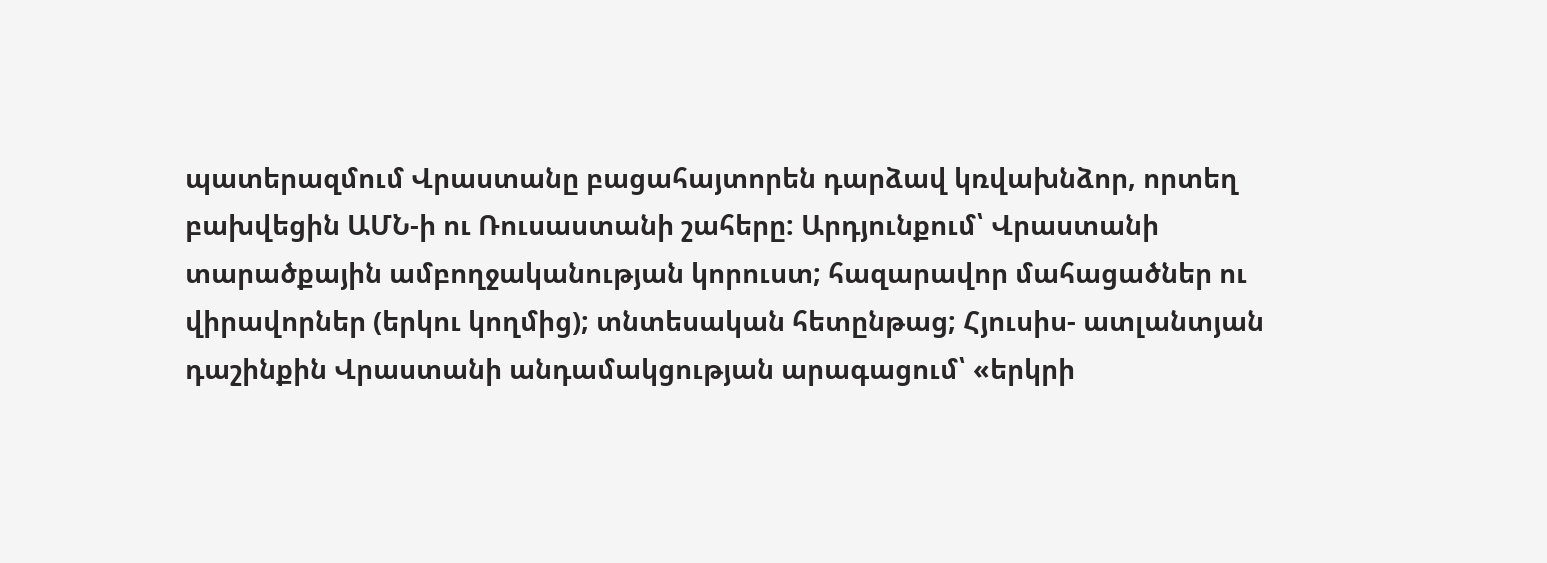պատերազմում Վրաստանը բացահայտորեն դարձավ կռվախնձոր, որտեղ բախվեցին ԱՄՆ-ի ու Ռուսաստանի շահերը: Արդյունքում՝ Վրաստանի տարածքային ամբողջականության կորուստ; հազարավոր մահացածներ ու վիրավորներ (երկու կողմից); տնտեսական հետընթաց; Հյուսիս- ատլանտյան դաշինքին Վրաստանի անդամակցության արագացում՝ «երկրի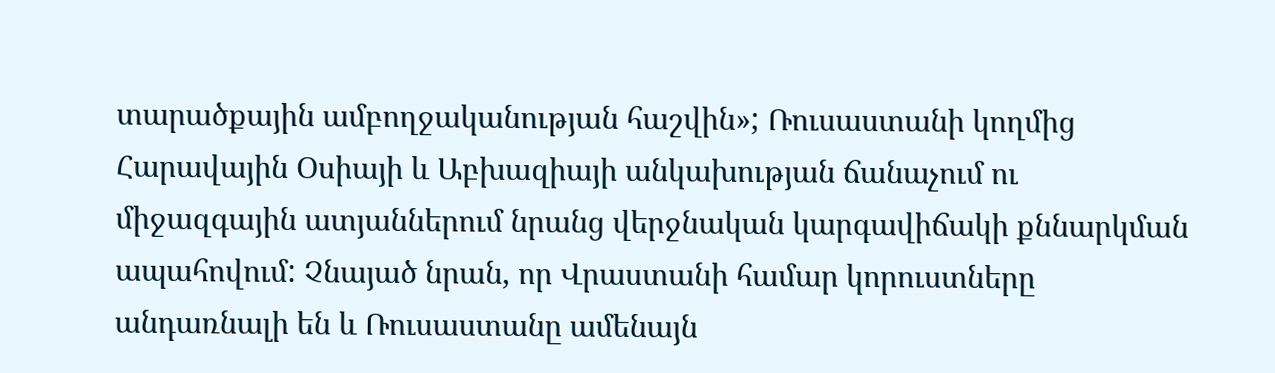տարածքային ամբողջականության հաշվին»; Ռուսաստանի կողմից Հարավային Օսիայի և Աբխազիայի անկախության ճանաչում ու միջազգային ատյաններում նրանց վերջնական կարգավիճակի քննարկման ապահովում: Չնայած նրան, որ Վրաստանի համար կորուստները անդառնալի են և Ռուսաստանը ամենայն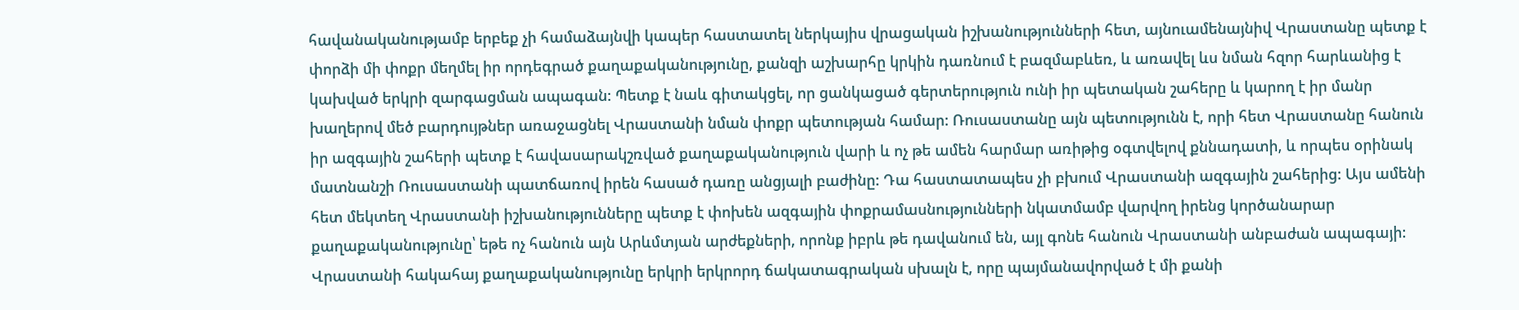հավանականությամբ երբեք չի համաձայնվի կապեր հաստատել ներկայիս վրացական իշխանությունների հետ, այնուամենայնիվ Վրաստանը պետք է փորձի մի փոքր մեղմել իր որդեգրած քաղաքականությունը, քանզի աշխարհը կրկին դառնում է բազմաբևեռ, և առավել ևս նման հզոր հարևանից է կախված երկրի զարգացման ապագան: Պետք է նաև գիտակցել, որ ցանկացած գերտերություն ունի իր պետական շահերը և կարող է իր մանր խաղերով մեծ բարդույթներ առաջացնել Վրաստանի նման փոքր պետության համար: Ռուսաստանը այն պետությունն է, որի հետ Վրաստանը հանուն իր ազգային շահերի պետք է հավասարակշռված քաղաքականություն վարի և ոչ թե ամեն հարմար առիթից օգտվելով քննադատի, և որպես օրինակ մատնանշի Ռուսաստանի պատճառով իրեն հասած դառը անցյալի բաժինը: Դա հաստատապես չի բխում Վրաստանի ազգային շահերից: Այս ամենի հետ մեկտեղ Վրաստանի իշխանությունները պետք է փոխեն ազգային փոքրամասնությունների նկատմամբ վարվող իրենց կործանարար քաղաքականությունը՝ եթե ոչ հանուն այն Արևմտյան արժեքների, որոնք իբրև թե դավանում են, այլ գոնե հանուն Վրաստանի անբաժան ապագայի: Վրաստանի հակահայ քաղաքականությունը երկրի երկրորդ ճակատագրական սխալն է, որը պայմանավորված է մի քանի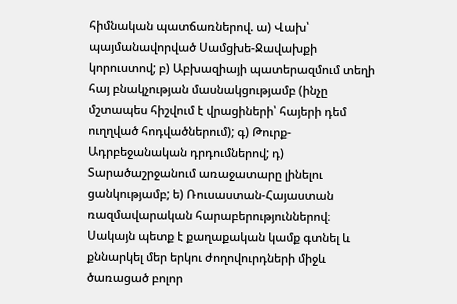հիմնական պատճառներով. ա) Վախ՝ պայմանավորված Սամցխե-Ջավախքի կորուստով; բ) Աբխազիայի պատերազմում տեղի հայ բնակչության մասնակցությամբ (ինչը մշտապես հիշվում է վրացիների՝ հայերի դեմ ուղղված հոդվածներում); գ) Թուրք-Ադրբեջանական դրդումներով; դ) Տարածաշրջանում առաջատարը լինելու ցանկությամբ; ե) Ռուսաստան-Հայաստան ռազմավարական հարաբերություններով։ Սակայն պետք է քաղաքական կամք գտնել և քննարկել մեր երկու ժողովուրդների միջև ծառացած բոլոր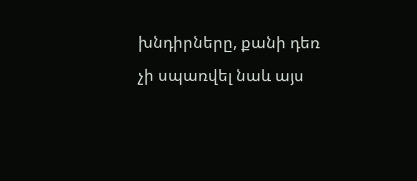խնդիրները, քանի դեռ չի սպառվել նաև այս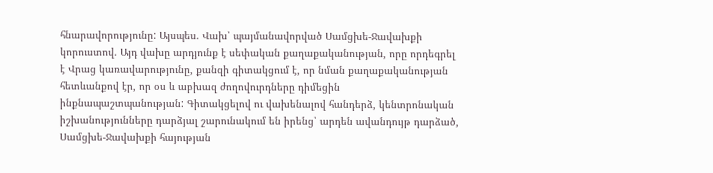հնարավորությունը: Այսպես. Վախ՝ պայմանավորված Սամցխե-Ջավախքի կորուստով. Այդ վախը արդյունք է սեփական քաղաքականության, որը որդեգրել է Վրաց կառավարությունը, քանզի գիտակցում է, որ նման քաղաքականության հետևանքով էր, որ օս և աբխազ ժողովուրդները դիմեցին ինքնապաշտպանության: Գիտակցելով ու վախենալով հանդերձ, կենտրոնական իշխանությունները դարձյալ շարունակում են իրենց՝ արդեն ավանդույթ դարձած, Սամցխե-Ջավախքի հայության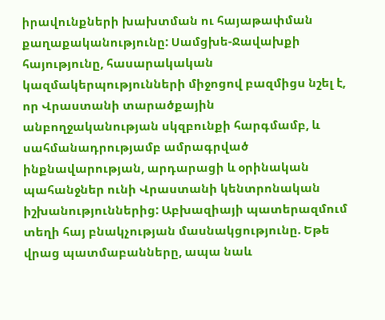իրավունքների խախտման ու հայաթափման քաղաքականությունը: Սամցխե-Ջավախքի հայությունը, հասարակական կազմակերպությունների միջոցով բազմիցս նշել է, որ Վրաստանի տարածքային անբողջականության սկզբունքի հարգմամբ, և սահմանադրությամբ ամրագրված ինքնավարության, արդարացի և օրինական պահանջներ ունի Վրաստանի կենտրոնական իշխանություններից: Աբխազիայի պատերազմում տեղի հայ բնակչության մասնակցությունը. Եթե վրաց պատմաբանները, ապա նաև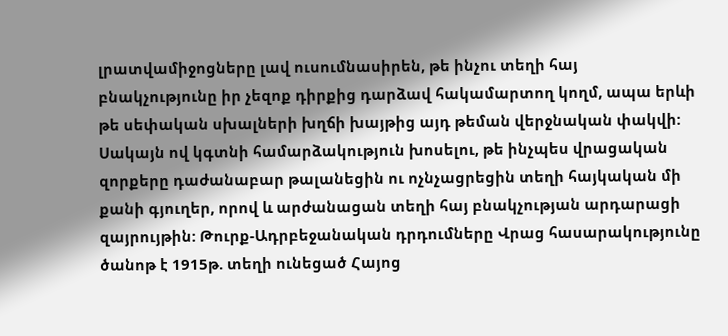լրատվամիջոցները լավ ուսումնասիրեն, թե ինչու տեղի հայ բնակչությունը իր չեզոք դիրքից դարձավ հակամարտող կողմ, ապա երևի թե սեփական սխալների խղճի խայթից այդ թեման վերջնական փակվի: Սակայն ով կգտնի համարձակություն խոսելու, թե ինչպես վրացական զորքերը դաժանաբար թալանեցին ու ոչնչացրեցին տեղի հայկական մի քանի գյուղեր, որով և արժանացան տեղի հայ բնակչության արդարացի զայրույթին: Թուրք-Ադրբեջանական դրդումները Վրաց հասարակությունը ծանոթ է 1915թ. տեղի ունեցած Հայոց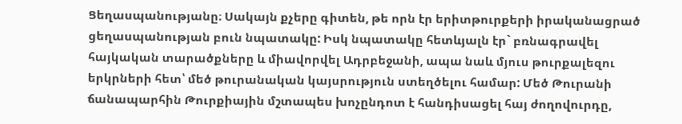Ցեղասպանությանը։ Սակայն քչերը գիտեն, թե որն էր երիտթուրքերի իրականացրած ցեղասպանության բուն նպատակը: Իսկ նպատակը հետևյալն էր` բռնագրավել հայկական տարածքները և միավորվել Ադրբեջանի, ապա նաև մյուս թուրքալեզու երկրների հետ՝ մեծ թուրանական կայսրություն ստեղծելու համար: Մեծ Թուրանի ճանապարհին Թուրքիային մշտապես խոչընդոտ է հանդիսացել հայ ժողովուրդը,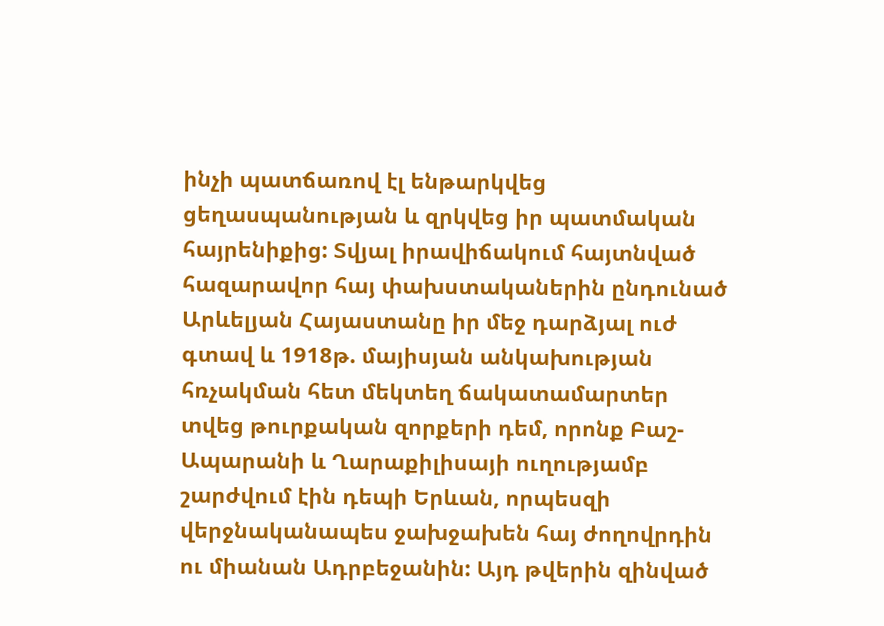ինչի պատճառով էլ ենթարկվեց ցեղասպանության և զրկվեց իր պատմական հայրենիքից: Տվյալ իրավիճակում հայտնված հազարավոր հայ փախստականերին ընդունած Արևելյան Հայաստանը իր մեջ դարձյալ ուժ գտավ և 1918թ. մայիսյան անկախության հռչակման հետ մեկտեղ ճակատամարտեր տվեց թուրքական զորքերի դեմ, որոնք Բաշ-Ապարանի և Ղարաքիլիսայի ուղությամբ շարժվում էին դեպի Երևան, որպեսզի վերջնականապես ջախջախեն հայ ժողովրդին ու միանան Ադրբեջանին: Այդ թվերին զինված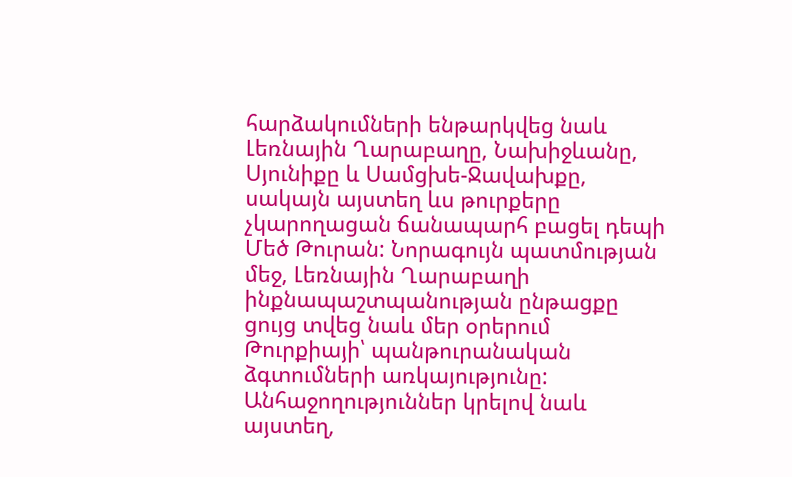հարձակումների ենթարկվեց նաև Լեռնային Ղարաբաղը, Նախիջևանը, Սյունիքը և Սամցխե-Ջավախքը, սակայն այստեղ ևս թուրքերը չկարողացան ճանապարհ բացել դեպի Մեծ Թուրան: Նորագույն պատմության մեջ, Լեռնային Ղարաբաղի ինքնապաշտպանության ընթացքը ցույց տվեց նաև մեր օրերում Թուրքիայի՝ պանթուրանական ձգտումների առկայությունը: Անհաջողություններ կրելով նաև այստեղ,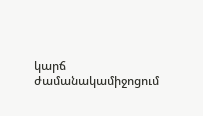կարճ ժամանակամիջոցում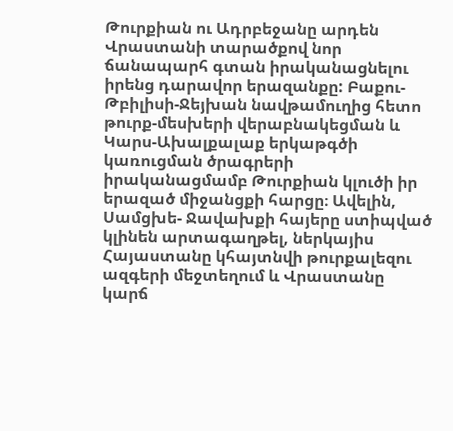Թուրքիան ու Ադրբեջանը արդեն Վրաստանի տարածքով նոր ճանապարհ գտան իրականացնելու իրենց դարավոր երազանքը: Բաքու-Թբիլիսի-Ջեյխան նավթամուղից հետո թուրք-մեսխերի վերաբնակեցման և Կարս-Ախալքալաք երկաթգծի կառուցման ծրագրերի իրականացմամբ Թուրքիան կլուծի իր երազած միջանցքի հարցը։ Ավելին, Սամցխե- Ջավախքի հայերը ստիպված կլինեն արտագաղթել, ներկայիս Հայաստանը կհայտնվի թուրքալեզու ազգերի մեջտեղում և Վրաստանը կարճ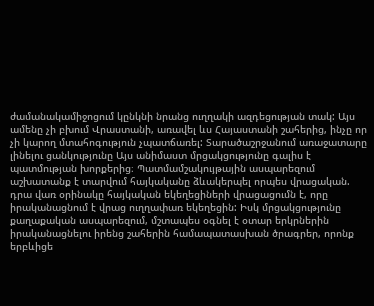ժամանակամիջոցում կընկնի նրանց ուղղակի ազդեցության տակ: Այս ամենը չի բխում Վրաստանի, առավել ևս Հայաստանի շահերից, ինչը որ չի կարող մտահոգություն չպատճառել: Տարածաշրջանում առաջատարը լինելու ցանկությունը Այս անիմաստ մրցակցությունը գալիս է պատմության խորքերից։ Պատմամշակույթային ասպարեզում աշխատանք է տարվում հայկականը ձևակերպել որպես վրացական. դրա վառ օրինակը հայկական եկեղեցիների վրացացումն է, որը իրականացնում է վրաց ուղղափառ եկեղեցին: Իսկ մրցակցությունը քաղաքական ասպարեզում, մշտապես օգնել է օտար երկրներին իրականացնելու իրենց շահերին համապատասխան ծրագրեր, որոնք երբևիցե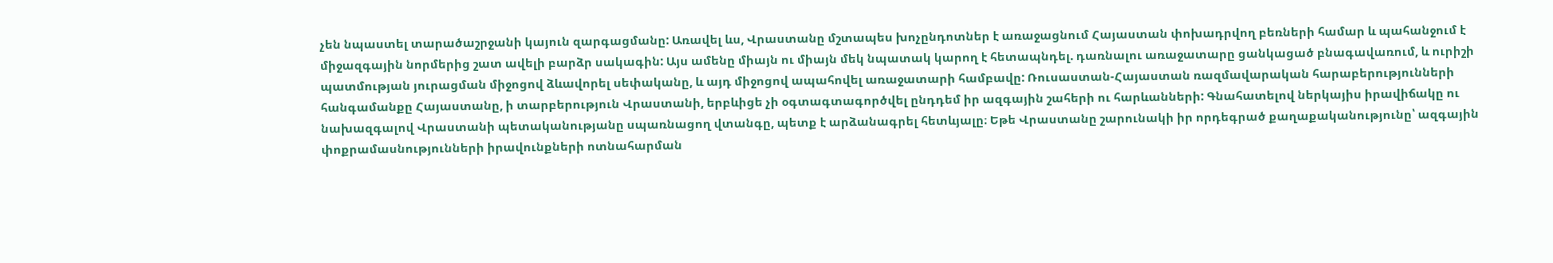չեն նպաստել տարածաշրջանի կայուն զարգացմանը: Առավել ևս, Վրաստանը մշտապես խոչընդոտներ է առաջացնում Հայաստան փոխադրվող բեռների համար և պահանջում է միջազգային նորմերից շատ ավելի բարձր սակագին: Այս ամենը միայն ու միայն մեկ նպատակ կարող է հետապնդել. դառնալու առաջատարը ցանկացած բնագավառում, և ուրիշի պատմության յուրացման միջոցով ձևավորել սեփականը, և այդ միջոցով ապահովել առաջատարի համբավը: Ռուսաստան-Հայաստան ռազմավարական հարաբերությունների հանգամանքը Հայաստանը, ի տարբերություն Վրաստանի, երբևիցե չի օգտագտագործվել ընդդեմ իր ազգային շահերի ու հարևանների: Գնահատելով ներկայիս իրավիճակը ու նախազգալով Վրաստանի պետականությանը սպառնացող վտանգը, պետք է արձանագրել հետևյալը։ Եթե Վրաստանը շարունակի իր որդեգրած քաղաքականությունը՝ ազգային փոքրամասնությունների իրավունքների ոտնահարման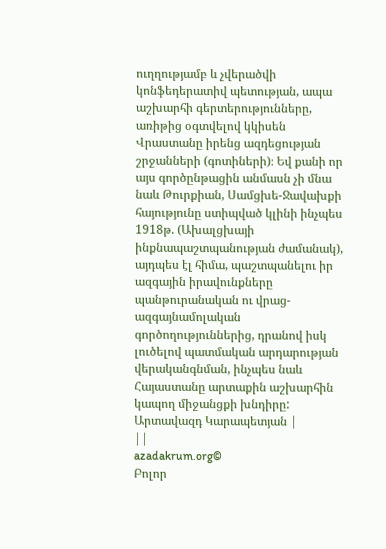ուղղությամբ և չվերածվի կոնֆեդերատիվ պետության, ապա աշխարհի գերտերությունները, առիթից օգտվելով կկիսեն Վրաստանը իրենց ազդեցության շրջանների (գոտիների)։ Եվ քանի որ այս գործընթացին անմասն չի մնա նաև Թուրքիան, Սամցխե-Ջավախքի հայությունը ստիպված կլինի ինչպես 1918թ. (Ախալցխայի ինքնապաշտպանության ժամանակ), այդպես էլ հիմա, պաշտպանելու իր ազգային իրավունքները պանթուրանական ու վրաց-ազգայնամոլական գործողություններից, դրանով իսկ լուծելով պատմական արդարության վերականգնման, ինչպես նաև Հայաստանը արտաքին աշխարհին կապող միջանցքի խնդիրը: Արտավազդ Կարապետյան |
||
azadakrum.org©
Բոլոր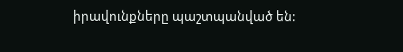իրավունքները պաշտպանված են: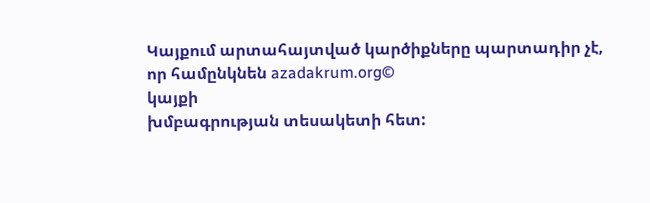Կայքում արտահայտված կարծիքները պարտադիր չէ, որ համընկնեն azadakrum.org©
կայքի
խմբագրության տեսակետի հետ: